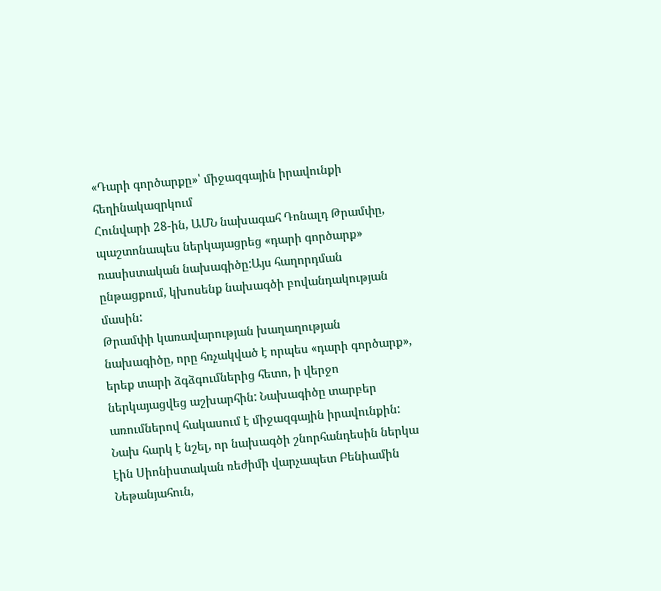«Դարի գործարքը»՝ միջազգային իրավունքի հեղինակազրկում
Հունվարի 28-ին, ԱՄՆ նախագահ Դոնալդ Թրամփը, պաշտոնապես ներկայացրեց «դարի գործարք» ռասիստական նախագիծը:Այս հաղորդման ընթացքում, կխոսենք նախագծի բովանդակության մասին:
Թրամփի կառավարության խաղաղության նախագիծը, որը հռչակված է որպես «դարի գործարք», երեք տարի ձգձգումներից հետո, ի վերջո ներկայացվեց աշխարհին: Նախագիծը տարբեր առումներով հակասում է միջազգային իրավունքին:
Նախ հարկ է նշել, որ նախագծի շնորհանդեսին ներկա էին Սիոնիստական ռեժիմի վարչապետ Բենիամին Նեթանյահուն,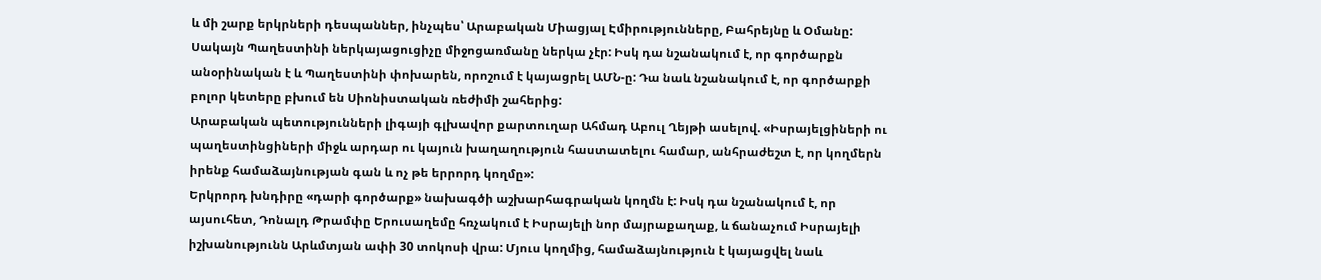և մի շարք երկրների դեսպաններ, ինչպես՝ Արաբական Միացյալ Էմիրությունները, Բահրեյնը և Օմանը: Սակայն Պաղեստինի ներկայացուցիչը միջոցառմանը ներկա չէր: Իսկ դա նշանակում է, որ գործարքն անօրինական է և Պաղեստինի փոխարեն, որոշում է կայացրել ԱՄՆ-ը: Դա նաև նշանակում է, որ գործարքի բոլոր կետերը բխում են Սիոնիստական ռեժիմի շահերից:
Արաբական պետությունների լիգայի գլխավոր քարտուղար Ահմադ Աբուլ Ղեյթի ասելով. «Իսրայելցիների ու պաղեստինցիների միջև արդար ու կայուն խաղաղություն հաստատելու համար, անհրաժեշտ է, որ կողմերն իրենք համաձայնության գան և ոչ թե երրորդ կողմը»:
Երկրորդ խնդիրը «դարի գործարք» նախագծի աշխարհագրական կողմն է: Իսկ դա նշանակում է, որ այսուհետ, Դոնալդ Թրամփը Երուսաղեմը հռչակում է Իսրայելի նոր մայրաքաղաք, և ճանաչում Իսրայելի իշխանությունն Արևմտյան ափի 30 տոկոսի վրա: Մյուս կողմից, համաձայնություն է կայացվել նաև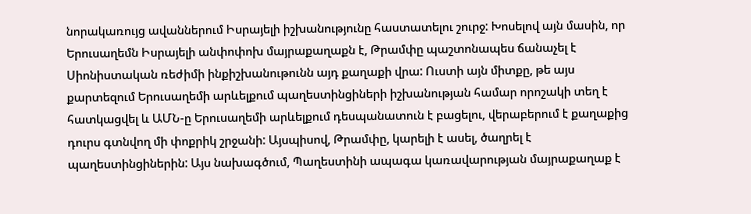նորակառույց ավաններում Իսրայելի իշխանությունը հաստատելու շուրջ: Խոսելով այն մասին, որ Երուսաղեմն Իսրայելի անփոփոխ մայրաքաղաքն է, Թրամփը պաշտոնապես ճանաչել է Սիոնիստական ռեժիմի ինքիշխանութունն այդ քաղաքի վրա: Ուստի այն միտքը, թե այս քարտեզում Երուսաղեմի արևելքում պաղեստինցիների իշխանության համար որոշակի տեղ է հատկացվել և ԱՄՆ-ը Երուսաղեմի արևելքում դեսպանատուն է բացելու, վերաբերում է քաղաքից դուրս գտնվող մի փոքրիկ շրջանի: Այսպիսով, Թրամփը, կարելի է ասել, ծաղրել է պաղեստինցիներին: Այս նախագծում, Պաղեստինի ապագա կառավարության մայրաքաղաք է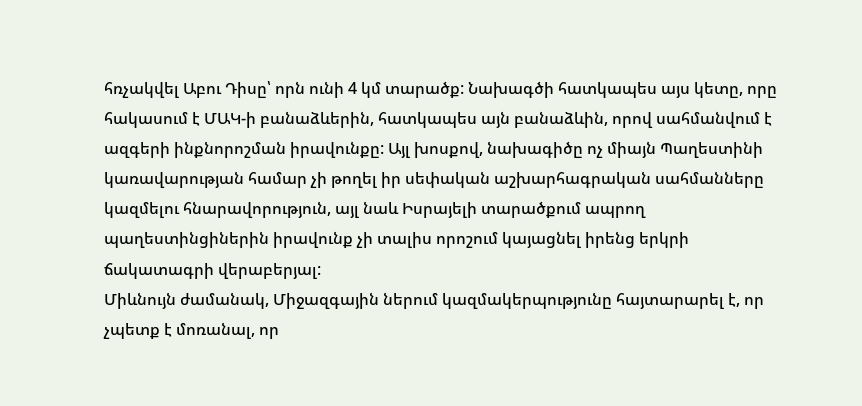հռչակվել Աբու Դիսը՝ որն ունի 4 կմ տարածք: Նախագծի հատկապես այս կետը, որը հակասում է ՄԱԿ-ի բանաձևերին, հատկապես այն բանաձևին, որով սահմանվում է ազգերի ինքնորոշման իրավունքը: Այլ խոսքով, նախագիծը ոչ միայն Պաղեստինի կառավարության համար չի թողել իր սեփական աշխարհագրական սահմանները կազմելու հնարավորություն, այլ նաև Իսրայելի տարածքում ապրող պաղեստինցիներին իրավունք չի տալիս որոշում կայացնել իրենց երկրի ճակատագրի վերաբերյալ:
Միևնույն ժամանակ, Միջազգային ներում կազմակերպությունը հայտարարել է, որ չպետք է մոռանալ, որ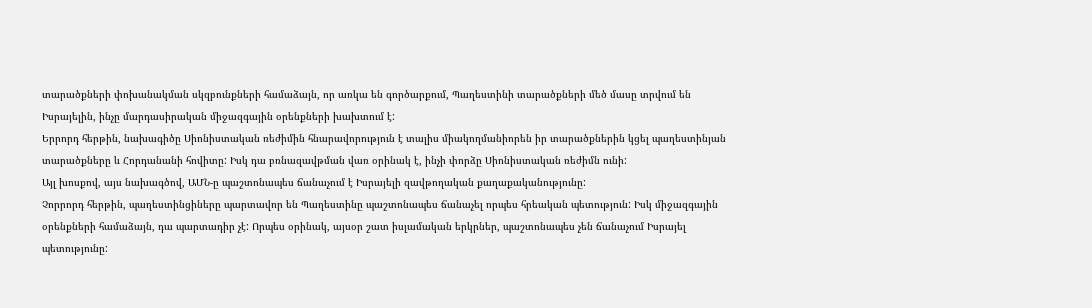տարածքների փոխանակման սկզբունքների համաձայն, որ առկա են գործարքում, Պաղեստինի տարածքների մեծ մասը տրվում են Իսրայելին, ինչը մարդասիրական միջազգային օրենքների խախտում է:
Երրորդ հերթին, նախագիծը Սիոնիստական ռեժիմին հնարավորություն է տալիս միակողմանիորեն իր տարածքներին կցել պաղեստինյան տարածքները և Հորդանանի հովիտը: Իսկ դա բռնազավթման վառ օրինակ է, ինչի փորձը Սիոնիստական ռեժիմն ունի:
Այլ խոսքով, այս նախագծով, ԱՄՆ-ը պաշտոնապես ճանաչում է Իսրայելի զավթողական քաղաքականությունը:
Չորրորդ հերթին, պաղեստինցիները պարտավոր են Պաղեստինը պաշտոնապես ճանաչել որպես հրեական պետություն: Իսկ միջազգային օրենքների համաձայն, դա պարտադիր չէ: Որպես օրինակ, այսօր շատ իսլամական երկրներ, պաշտոնապես չեն ճանաչում Իսրայել պետությունը: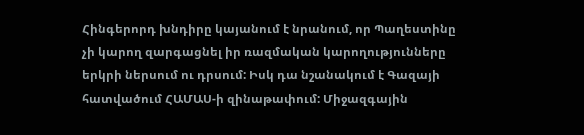Հինգերորդ խնդիրը կայանում է նրանում, որ Պաղեստինը չի կարող զարգացնել իր ռազմական կարողությունները երկրի ներսում ու դրսում: Իսկ դա նշանակում է Գազայի հատվածում ՀԱՄԱՍ-ի զինաթափում: Միջազգային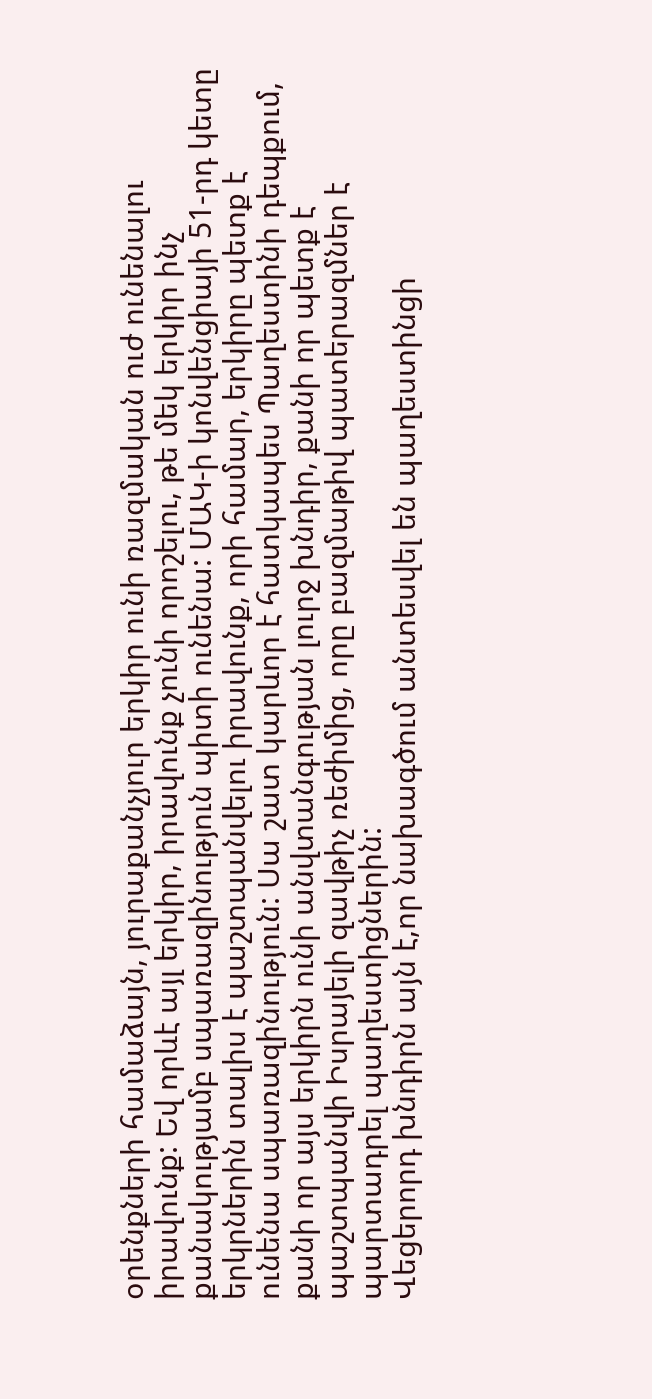օրենքների համաձայն, յուրաքանչյուր երկիր ունի ռազմական ուժ ունենալու իրավունք: Եվ որևէ այլ երկիր, իրավունք չունի որոշելու, թե մեկ երկիր ինչ քանակությամբ սպառազինություն պիտի ունենա: ՄԱԿ-ի կոնվենցիայի 51-րդ կետը երկրներին տալիս է պաշտպանվելու իրավունք, որի համար, երկիրը պետք է ունենա սպառազինություն: Սա շատ կարևոր է հատկապես Պաղեստինի դեպքում, քանի որ այս երկիրն ունի անվտանգության լուրջ խնդիր, քանի որ պետք է պաշտպանվի Իսրայելի զավթիչ ռեժիմից, որը բազմաթիվ պատերազմներ է պարտադրել պաղեստիցներին:
Վեցերորդ խնդիրն այն է,որ նախագծում անտեսվել են պաղեստինցի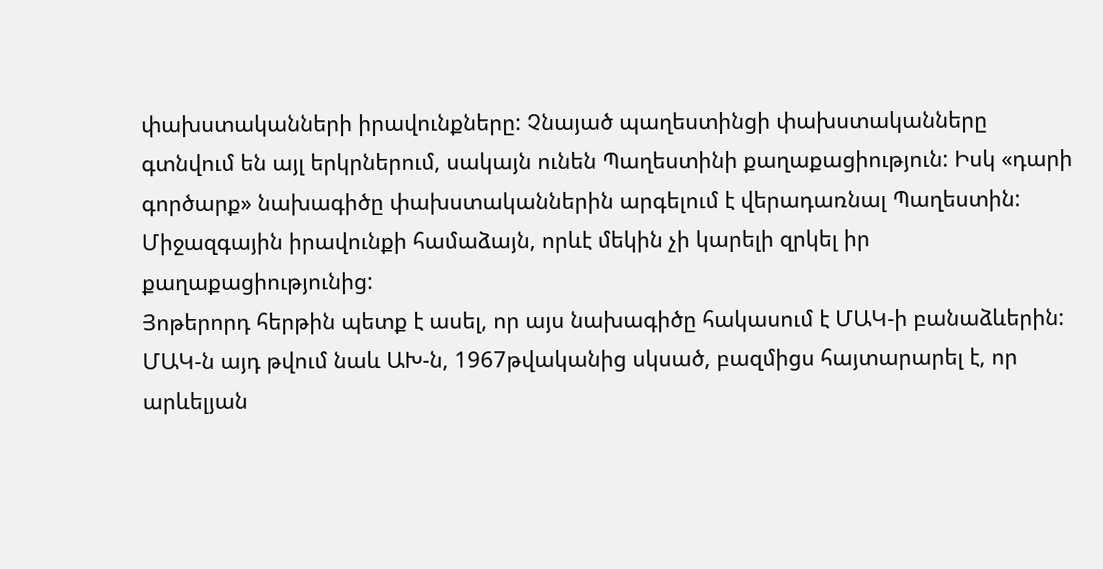փախստականների իրավունքները: Չնայած պաղեստինցի փախստականները գտնվում են այլ երկրներում, սակայն ունեն Պաղեստինի քաղաքացիություն: Իսկ «դարի գործարք» նախագիծը փախստականներին արգելում է վերադառնալ Պաղեստին: Միջազգային իրավունքի համաձայն, որևէ մեկին չի կարելի զրկել իր քաղաքացիությունից:
Յոթերորդ հերթին պետք է ասել, որ այս նախագիծը հակասում է ՄԱԿ-ի բանաձևերին: ՄԱԿ-ն այդ թվում նաև ԱԽ-ն, 1967թվականից սկսած, բազմիցս հայտարարել է, որ արևելյան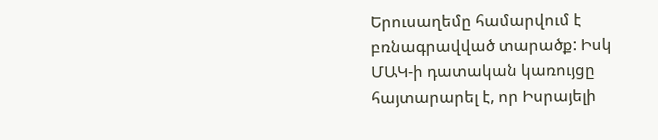Երուսաղեմը համարվում է բռնագրավված տարածք: Իսկ ՄԱԿ-ի դատական կառույցը հայտարարել է, որ Իսրայելի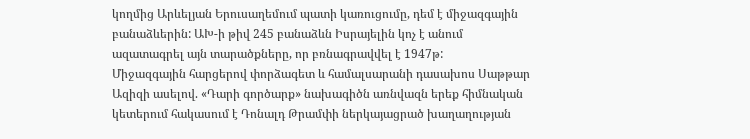կողմից Արևելյան Երուսաղեմում պատի կառուցումը, դեմ է միջազգային բանաձևերին: ԱԽ-ի թիվ 245 բանաձևն Իսրայելին կոչ է անում ազատագրել այն տարածքները, որ բռնագրավվել է 1947թ:
Միջազգային հարցերով փորձագետ և համալսարանի դասախոս Սաթթար Ազիզի ասելով. «Դարի գործարք» նախագիծն առնվազն երեք հիմնական կետերում հակասում է Դոնալդ Թրամփի ներկայացրած խաղաղության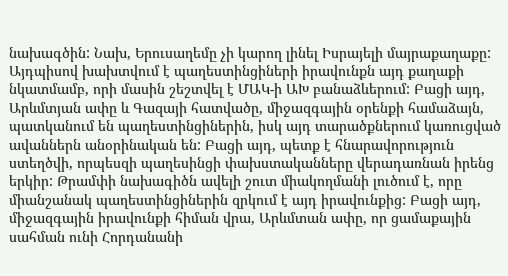նախագծին: Նախ, Երուսաղեմը չի կարող լինել Իսրայելի մայրաքաղաքը: Այդպիսով խախտվում է պաղեստինցիների իրավունքն այդ քաղաքի նկատմամբ, որի մասին շեշտվել է ՄԱԿ-ի ԱԽ բանաձևերում: Բացի այդ, Արևմտյան ափը և Գազայի հատվածը, միջազգային օրենքի համաձայն, պատկանում են պաղեստինցիներին, իսկ այդ տարածքներում կառուցված ավաններն անօրինական են: Բացի այդ, պետք է հնարավորություն ստեղծվի, որպեսզի պաղեսինցի փախստականները վերադառնան իրենց երկիր: Թրամփի նախագիծն ավելի շուտ միակողմանի լուծում է, որը միանշանակ պաղեստինցիներին զրկում է այդ իրավունքից: Բացի այդ, միջազգային իրավունքի հիման վրա, Արևմտան ափը, որ ցամաքային սահման ունի Հորդանանի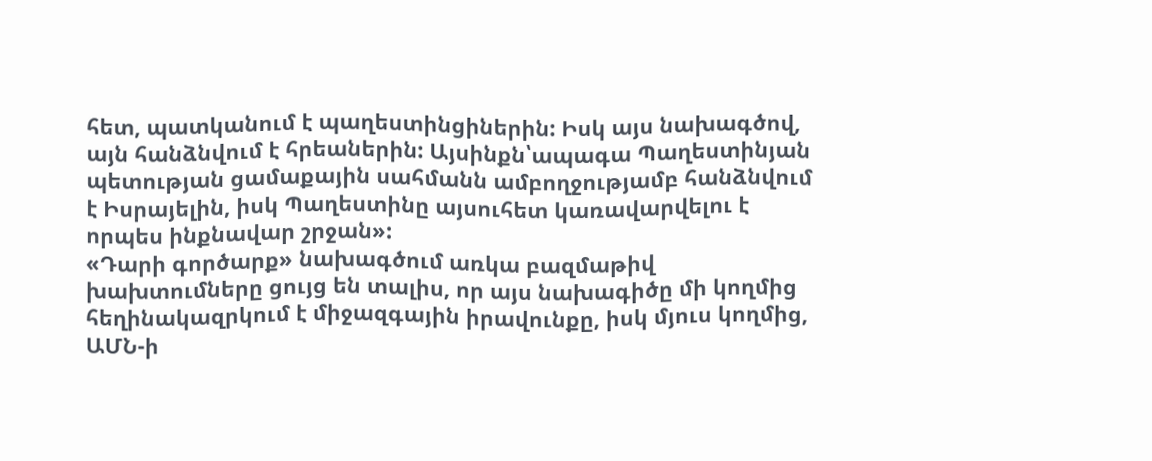հետ, պատկանում է պաղեստինցիներին: Իսկ այս նախագծով, այն հանձնվում է հրեաներին: Այսինքն՝ապագա Պաղեստինյան պետության ցամաքային սահմանն ամբողջությամբ հանձնվում է Իսրայելին, իսկ Պաղեստինը այսուհետ կառավարվելու է որպես ինքնավար շրջան»:
«Դարի գործարք» նախագծում առկա բազմաթիվ խախտումները ցույց են տալիս, որ այս նախագիծը մի կողմից հեղինակազրկում է միջազգային իրավունքը, իսկ մյուս կողմից, ԱՄՆ-ի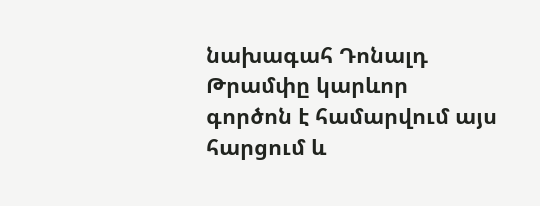նախագահ Դոնալդ Թրամփը կարևոր գործոն է համարվում այս հարցում և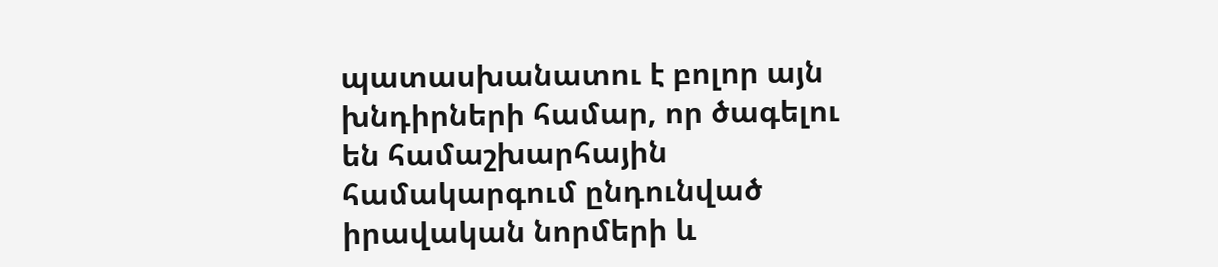պատասխանատու է բոլոր այն խնդիրների համար, որ ծագելու են համաշխարհային համակարգում ընդունված իրավական նորմերի և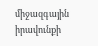միջազգային իրավունքի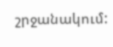շրջանակում: